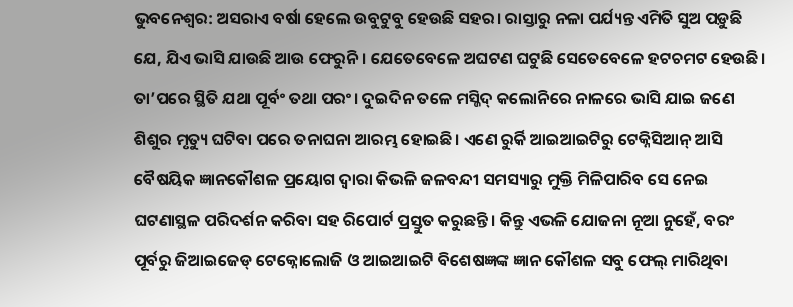ଭୁବନେଶ୍ବର: ଅସରାଏ ବର୍ଷା ହେଲେ ଉବୁଟୁବୁ ହେଉଛି ସହର। ରାସ୍ତାରୁ ନଳା ପର୍ଯ୍ୟନ୍ତ ଏମିତି ସୁଅ ପଡ଼ୁଛି ଯେ, ଯିଏ ଭାସି ଯାଉଛି ଆଉ ଫେରୁନି। ଯେତେବେଳେ ଅଘଟଣ ଘଟୁଛି ସେତେବେଳେ ହଟଚମଟ ହେଉଛି। ତା’ପରେ ସ୍ଥିତି ଯଥା ପୂର୍ବଂ ତଥା ପରଂ। ଦୁଇଦିନ ତଳେ ମସ୍ଜିଦ୍ କଲୋନିରେ ନାଳରେ ଭାସି ଯାଇ ଜଣେ ଶିଶୁର ମୃତ୍ୟୁ ଘଟିବା ପରେ ତନାଘନା ଆରମ୍ଭ ହୋଇଛି। ଏଣେ ରୁର୍କି ଆଇଆଇଟିରୁ ଟେକ୍ନିସିଆନ୍ ଆସି ବୈଷୟିକ ଜ୍ଞାନକୌଶଳ ପ୍ରୟୋଗ ଦ୍ବାରା କିଭଳି ଜଳବନ୍ଦୀ ସମସ୍ୟାରୁ ମୁକ୍ତି ମିଳିପାରିବ ସେ ନେଇ ଘଟଣାସ୍ଥଳ ପରିଦର୍ଶନ କରିବା ସହ ରିପୋର୍ଟ ପ୍ରସ୍ତୁତ କରୁଛନ୍ତି। କିନ୍ତୁ ଏଭଳି ଯୋଜନା ନୂଆ ନୁହେଁ, ବରଂ ପୂର୍ବରୁ ଜିଆଇଜେଡ୍ ଟେକ୍ନୋଲୋଜି ଓ ଆଇଆଇଟି ବିଶେଷଜ୍ଞଙ୍କ ଜ୍ଞାନ କୌଶଳ ସବୁ ଫେଲ୍ ମାରିଥିବା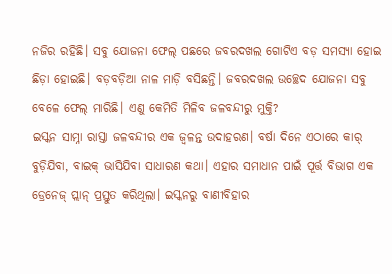ନଜିର ରହିଛି। ସବୁ ଯୋଜନା ଫେଲ୍ ପଛରେ ଜବରଦଖଲ ଗୋଟିଏ ବଡ଼ ସମସ୍ୟା ହୋଇ ଛିଡ଼ା ହୋଇଛି। ବଡ଼ବଡ଼ିଆ ନାଳ ମାଡ଼ି ବସିଛନ୍ତି। ଜବରଦଖଲ ଉଚ୍ଛେଦ ଯୋଜନା ସବୁ ବେଳେ ଫେଲ୍ ମାରିଛି। ଏଣୁ କେମିତି ମିଳିବ ଜଳବନ୍ଦୀରୁ ମୁକ୍ତି?
ଇସ୍କନ ସାମ୍ନା ରାସ୍ତା ଜଳବନ୍ଦୀର ଏକ ଜ୍ବଳନ୍ତ ଉଦାହରଣ। ବର୍ଷା ଦିନେ ଏଠାରେ କାର୍ ବୁଡ଼ିଯିବା, ବାଇକ୍ ଭାସିଯିବା ସାଧାରଣ କଥା। ଏହାର ସମାଧାନ ପାଇଁ ପୂର୍ତ୍ତ ବିଭାଗ ଏକ ଡ୍ରେନେଜ୍ ପ୍ଲାନ୍ ପ୍ରସ୍ତୁତ କରିଥିଲା। ଇସ୍କନରୁ ବାଣୀବିହାର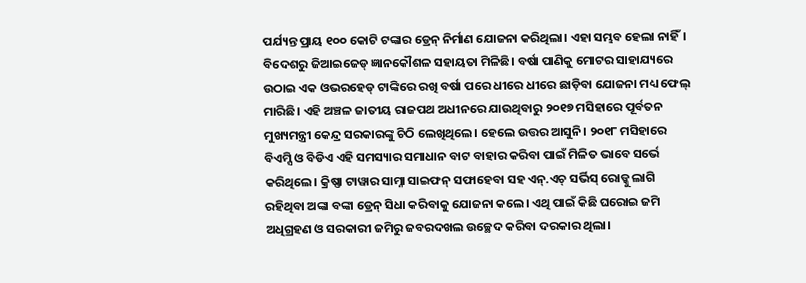ପର୍ଯ୍ୟନ୍ତ ପ୍ରାୟ ୧୦୦ କୋଟି ଟଙ୍କାର ଡ୍ରେନ୍ ନିର୍ମାଣ ଯୋଜନା କରିଥିଲା। ଏହା ସମ୍ଭବ ହେଲା ନାହିଁ। ବିଦେଶରୁ ଜିଆଇଜେଡ୍ ଜ୍ଞାନକୌଶଳ ସହାୟତା ମିଳିଛି। ବର୍ଷା ପାଣିକୁ ମୋଟର ସାହାଯ୍ୟରେ ଉଠାଇ ଏକ ଓଭରହେଡ୍ ଟାଙ୍କିରେ ରଖି ବର୍ଷା ପରେ ଧୀରେ ଧୀରେ ଛାଡ଼ିବା ଯୋଜନା ମଧ୍ୟ ଫେଲ୍ ମାରିଛି। ଏହି ଅଞ୍ଚଳ ଜାତୀୟ ରାଜପଥ ଅଧୀନରେ ଯାଉଥିବାରୁ ୨୦୧୭ ମସିହାରେ ପୂର୍ବତନ ମୁଖ୍ୟମନ୍ତ୍ରୀ କେନ୍ଦ୍ର ସରକାରଙ୍କୁ ଚିଠି ଲେଖିଥିଲେ। ହେଲେ ଉତ୍ତର ଆସୁନି। ୨୦୧୮ ମସିହାରେ ବିଏମ୍ସି ଓ ବିଡିଏ ଏହି ସମସ୍ୟାର ସମାଧାନ ବାଟ ବାହାର କରିବା ପାଇଁ ମିଳିତ ଭାବେ ସର୍ଭେ କରିଥିଲେ। କ୍ରିଷ୍ଣା ଟାୱାର ସାମ୍ନା ସାଇଫନ୍ ସଫାହେବା ସହ ଏନ୍.ଏଚ୍ ସର୍ଭିସ୍ ରୋଡ୍କୁ ଲାଗି ରହିଥିବା ଅଙ୍କା ବଙ୍କା ଡ୍ରେନ୍ ସିଧା କରିବାକୁ ଯୋଜନା କଲେ। ଏଥି ପାଇଁ କିଛି ଘରୋଇ ଜମି ଅଧିଗ୍ରହଣ ଓ ସରକାରୀ ଜମିରୁ ଜବରଦଖଲ ଉଚ୍ଛେଦ କରିବା ଦରକାର ଥିଲା।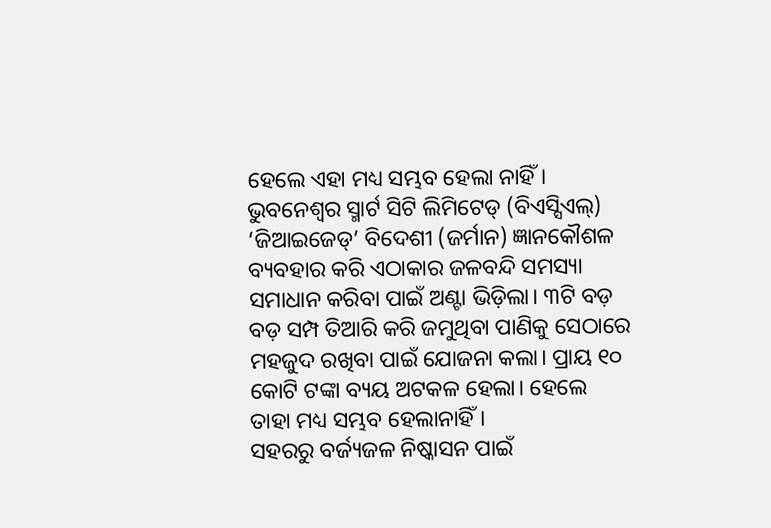ହେଲେ ଏହା ମଧ୍ୟ ସମ୍ଭବ ହେଲା ନାହିଁ। ଭୁବନେଶ୍ବର ସ୍ମାର୍ଟ ସିଟି ଲିମିଟେଡ୍ (ବିଏସ୍ସିଏଲ୍) ‘ଜିଆଇଜେଡ୍’ ବିଦେଶୀ (ଜର୍ମାନ) ଜ୍ଞାନକୌଶଳ ବ୍ୟବହାର କରି ଏଠାକାର ଜଳବନ୍ଦି ସମସ୍ୟା ସମାଧାନ କରିବା ପାଇଁ ଅଣ୍ଟା ଭିଡ଼ିଲା। ୩ଟି ବଡ଼ ବଡ଼ ସମ୍ପ ତିଆରି କରି ଜମୁଥିବା ପାଣିକୁ ସେଠାରେ ମହଜୁଦ ରଖିବା ପାଇଁ ଯୋଜନା କଲା। ପ୍ରାୟ ୧୦ କୋଟି ଟଙ୍କା ବ୍ୟୟ ଅଟକଳ ହେଲା। ହେଲେ ତାହା ମଧ୍ୟ ସମ୍ଭବ ହେଲାନାହିଁ।
ସହରରୁ ବର୍ଜ୍ୟଜଳ ନିଷ୍କାସନ ପାଇଁ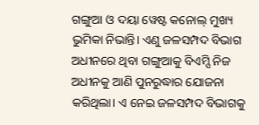ଗଙ୍ଗୁଆ ଓ ଦୟା ୱେଷ୍ଟ କନୋଲ୍ ମୁଖ୍ୟ ଭୁମିକା ନିଭାନ୍ତି। ଏଣୁ ଜଳସମ୍ପଦ ବିଭାଗ ଅଧୀନରେ ଥିବା ଗଙ୍ଗୁଆକୁ ବିଏମ୍ସି ନିଜ ଅଧୀନକୁ ଆଣି ପୁନରୁଦ୍ଧାର ଯୋଜନା କରିଥିଲା। ଏ ନେଇ ଜଳସମ୍ପଦ ବିଭାଗକୁ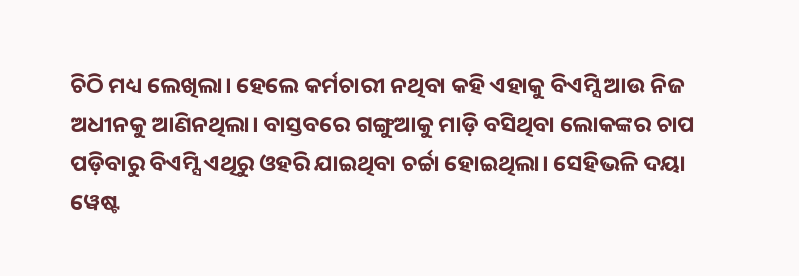ଚିଠି ମଧ୍ୟ ଲେଖିଲା। ହେଲେ କର୍ମଚାରୀ ନଥିବା କହି ଏହାକୁ ବିଏମ୍ସି ଆଉ ନିଜ ଅଧୀନକୁ ଆଣିନଥିଲା। ବାସ୍ତବରେ ଗଙ୍ଗୁଆକୁ ମାଡ଼ି ବସିଥିବା ଲୋକଙ୍କର ଚାପ ପଡ଼ିବାରୁ ବିଏମ୍ସି ଏଥିରୁ ଓହରି ଯାଇଥିବା ଚର୍ଚ୍ଚା ହୋଇଥିଲା। ସେହିଭଳି ଦୟା ୱେଷ୍ଟ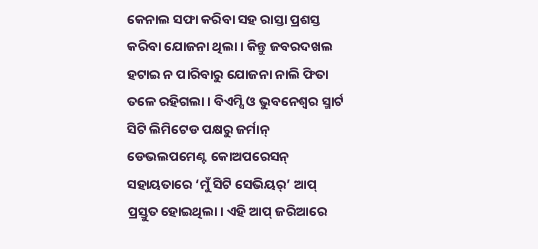କେନାଲ ସଫା କରିବା ସହ ରାସ୍ତା ପ୍ରଶସ୍ତ କରିବା ଯୋଜନା ଥିଲା। କିନ୍ତୁ ଜବରଦଖଲ ହଟାଇ ନ ପାରିବାରୁ ଯୋଜନା ନାଲି ଫିତା ତଳେ ରହିଗଲା। ବିଏମ୍ସି ଓ ଭୁବନେଶ୍ବର ସ୍ମାର୍ଟ ସିଟି ଲିମିଟେଡ ପକ୍ଷରୁ ଜର୍ମାନ୍ ଡେଭଲପମେଣ୍ଟ କୋଅପରେସନ୍ ସହାୟତାରେ ‘ମୁଁ ସିଟି ସେଭିୟର୍’ ଆପ୍ ପ୍ରସ୍ତୁତ ହୋଇଥିଲା। ଏହି ଆପ୍ ଜରିଆରେ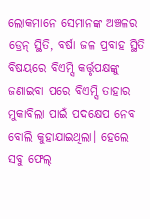ଲୋକମାନେ ସେମାନଙ୍କ ଅଞ୍ଚଳର ଡ୍ରେନ୍ ସ୍ଥିତି, ବର୍ଷା ଜଳ ପ୍ରବାହ ସ୍ଥିତି ବିଷୟରେ ବିଏମ୍ସି କର୍ତ୍ତୃପକ୍ଷଙ୍କୁ ଜଣାଇବା ପରେ ବିଏମ୍ସି ତାହାର ମୁକାବିଲା ପାଇଁ ପଦକ୍ଷେପ ନେବ ବୋଲି କୁହାଯାଇଥିଲା। ହେଲେ ସବୁ ଫେଲ୍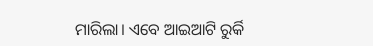ମାରିଲା। ଏବେ ଆଇଆଟି ରୁର୍କି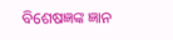ବିଶେଷଜ୍ଞଙ୍କ ଜ୍ଞାନ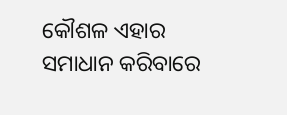କୌଶଳ ଏହାର ସମାଧାନ କରିବାରେ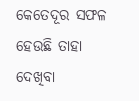କେତେଦୂର ସଫଳ ହେଉଛି ତାହା ଦେଖିବା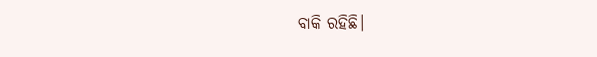ବାକି ରହିଛି।